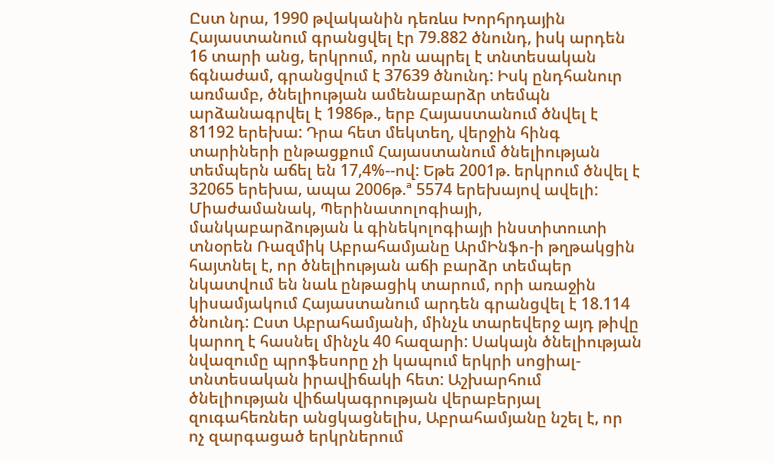Ըստ նրա, 1990 թվականին դեռևս Խորհրդային Հայաստանում գրանցվել էր 79.882 ծնունդ, իսկ արդեն 16 տարի անց, երկրում, որն ապրել է տնտեսական ճգնաժամ, գրանցվում է 37639 ծնունդ: Իսկ ընդհանուր առմամբ, ծնելիության ամենաբարձր տեմպն արձանագրվել է 1986թ., երբ Հայաստանում ծնվել է 81192 երեխա: Դրա հետ մեկտեղ, վերջին հինգ տարիների ընթացքում Հայաստանում ծնելիության տեմպերն աճել են 17,4%--ով: Եթե 2001թ. երկրում ծնվել է 32065 երեխա, ապա 2006թ.ª 5574 երեխայով ավելի:
Միաժամանակ, Պերինատոլոգիայի, մանկաբարձության և գինեկոլոգիայի ինստիտուտի տնօրեն Ռազմիկ Աբրահամյանը ԱրմԻնֆո-ի թղթակցին հայտնել է, որ ծնելիության աճի բարձր տեմպեր նկատվում են նաև ընթացիկ տարում, որի առաջին կիսամյակում Հայաստանում արդեն գրանցվել է 18.114 ծնունդ: Ըստ Աբրահամյանի, մինչև տարեվերջ այդ թիվը կարող է հասնել մինչև 40 հազարի: Սակայն ծնելիության նվազումը պրոֆեսորը չի կապում երկրի սոցիալ-տնտեսական իրավիճակի հետ: Աշխարհում ծնելիության վիճակագրության վերաբերյալ զուգահեռներ անցկացնելիս, Աբրահամյանը նշել է, որ ոչ զարգացած երկրներում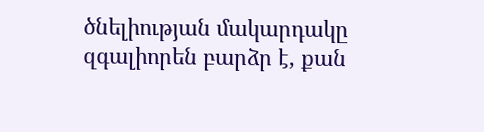ծնելիության մակարդակը զգալիորեն բարձր է, քան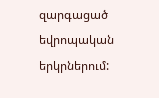զարգացած եվրոպական երկրներում: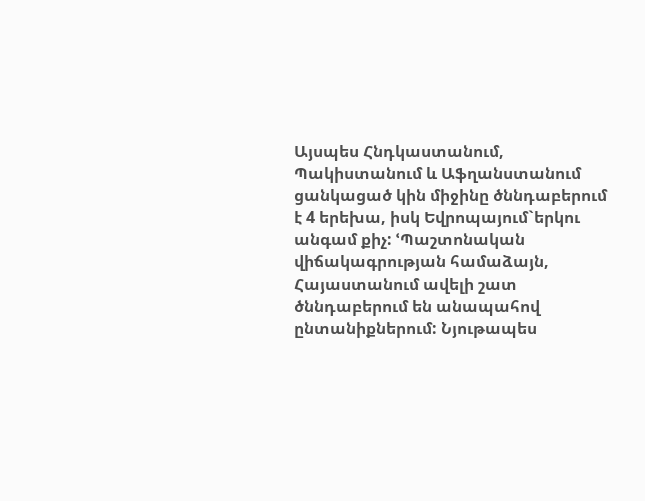Այսպես Հնդկաստանում, Պակիստանում և Աֆղանստանում ցանկացած կին միջինը ծննդաբերում է 4 երեխա, իսկ Եվրոպայում`երկու անգամ քիչ: ՙՊաշտոնական վիճակագրության համաձայն, Հայաստանում ավելի շատ ծննդաբերում են անապահով ընտանիքներում: Նյութապես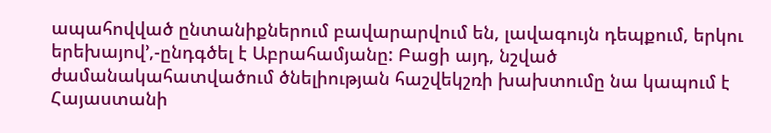ապահովված ընտանիքներում բավարարվում են, լավագույն դեպքում, երկու երեխայով՚,-ընդգծել է Աբրահամյանը: Բացի այդ, նշված ժամանակահատվածում ծնելիության հաշվեկշռի խախտումը նա կապում է Հայաստանի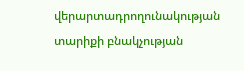վերարտադրողունակության տարիքի բնակչության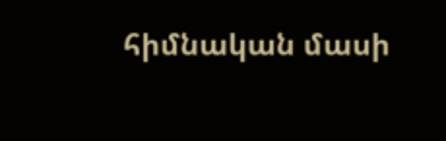հիմնական մասի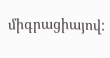միգրացիայով: